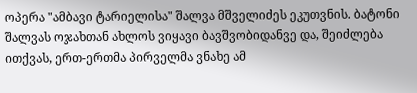ოპერა "ამბავი ტარიელისა" შალვა მშველიძეს ეკუთვნის. ბატონი შალვას ოჯახთან ახლოს ვიყავი ბავშვობიდანვე და, შეიძლება ითქვას, ერთ-ერთმა პირველმა ვნახე ამ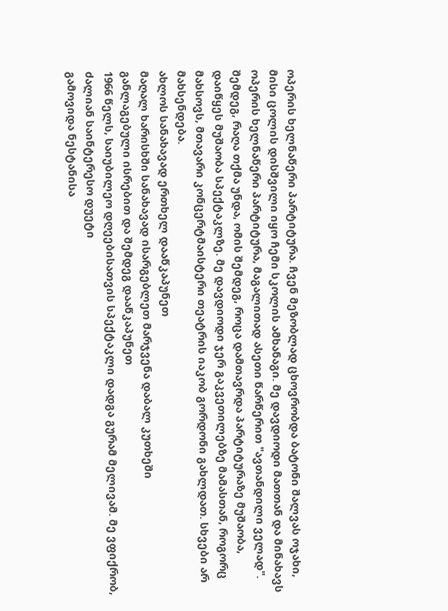ოპერის ხელნაწერი პარტიტურა. ჩვენ მეზობლად ცხოვრობდა ბატონი შალვას ოჯახი, მისი ცოლის დისშვილი იყო ჩემი სკოლის ამხანაგი. მე დავდიოდი მათთან და მინახავს ოპერის ხელნაწერი პარტიტურა, მაგალითად ასეთი წარწერით "ავთანდილი ველად". შემდეგ, რაღა თქმა უნდა, ომის შემდეგ, როცა დამთავრდა პარტიტურაზე მუშაობა, დაიწყეს მუშაობა სპექტაკლზე. მე დავდიოდი ჯერ გაკვეთილებზე მამასთან, როგორც მახსოვს, მთავარი კონცერტმაისტერი თეატრის იაკობ გორდონი გახლდათ. სხვები არ მახსენდება.
ახლოს სანახავად ერთხელ დააწკაპუნეთ
მაღალ ხარისხში სანახავად ისარგებლეთ მარჯვენა დაბალ კუთხეში
განლაგებული ისრებით და შემდეგ დააწკაპუნეთ
1966 წელს, საიუბილეო დღეებისათვის სპექტაკლი დადგა გურამ მელივამ. მე ვფიქრობ, ძალიან საინტერესო დუეტი
გამოვიდა ნესტანისა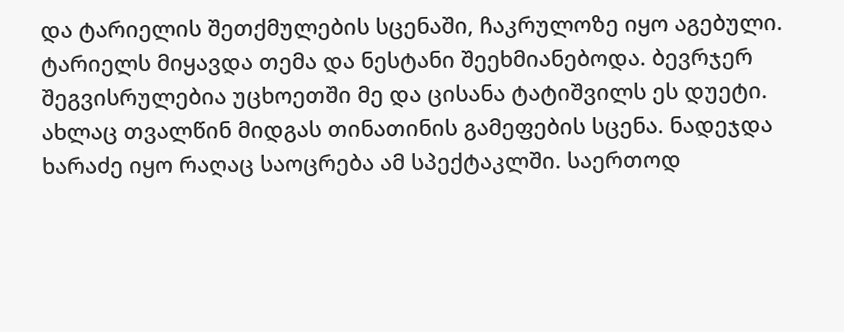და ტარიელის შეთქმულების სცენაში, ჩაკრულოზე იყო აგებული. ტარიელს მიყავდა თემა და ნესტანი შეეხმიანებოდა. ბევრჯერ შეგვისრულებია უცხოეთში მე და ცისანა ტატიშვილს ეს დუეტი. ახლაც თვალწინ მიდგას თინათინის გამეფების სცენა. ნადეჯდა ხარაძე იყო რაღაც საოცრება ამ სპექტაკლში. საერთოდ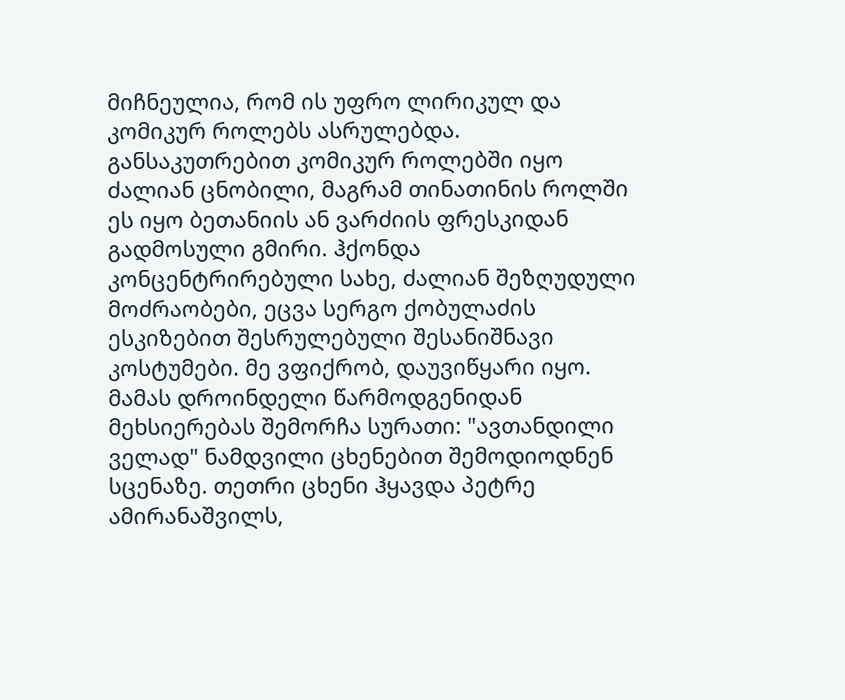მიჩნეულია, რომ ის უფრო ლირიკულ და კომიკურ როლებს ასრულებდა. განსაკუთრებით კომიკურ როლებში იყო ძალიან ცნობილი, მაგრამ თინათინის როლში ეს იყო ბეთანიის ან ვარძიის ფრესკიდან გადმოსული გმირი. ჰქონდა კონცენტრირებული სახე, ძალიან შეზღუდული მოძრაობები, ეცვა სერგო ქობულაძის ესკიზებით შესრულებული შესანიშნავი კოსტუმები. მე ვფიქრობ, დაუვიწყარი იყო.
მამას დროინდელი წარმოდგენიდან მეხსიერებას შემორჩა სურათი: "ავთანდილი ველად" ნამდვილი ცხენებით შემოდიოდნენ სცენაზე. თეთრი ცხენი ჰყავდა პეტრე ამირანაშვილს,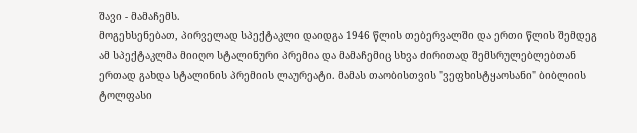შავი - მამაჩემს.
მოგეხსენებათ, პირველად სპექტაკლი დაიდგა 1946 წლის თებერვალში და ერთი წლის შემდეგ ამ სპექტაკლმა მიიღო სტალინური პრემია და მამაჩემიც სხვა ძირითად შემსრულებლებთან ერთად გახდა სტალინის პრემიის ლაურეატი. მამას თაობისთვის "ვეფხისტყაოსანი" ბიბლიის ტოლფასი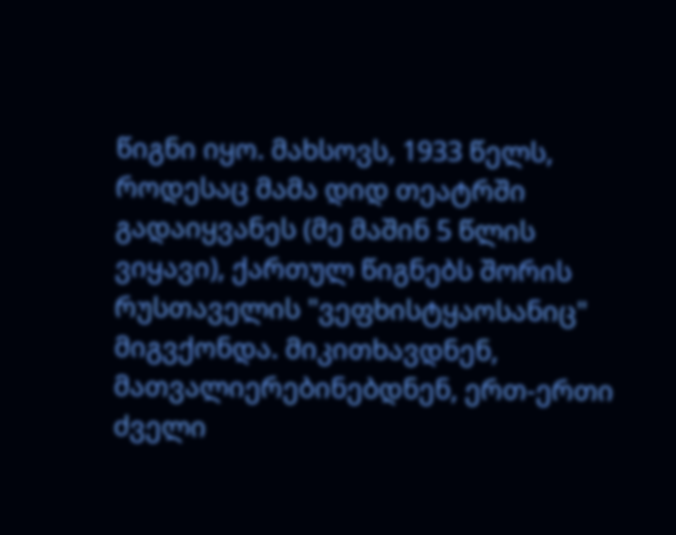წიგნი იყო. მახსოვს, 1933 წელს, როდესაც მამა დიდ თეატრში გადაიყვანეს (მე მაშინ 5 წლის ვიყავი), ქართულ წიგნებს შორის რუსთაველის "ვეფხისტყაოსანიც" მიგვქონდა. მიკითხავდნენ, მათვალიერებინებდნენ, ერთ-ერთი ძველი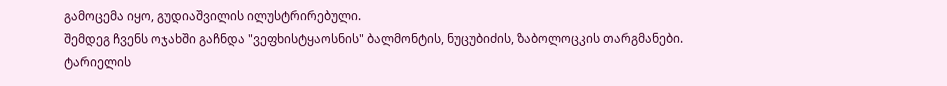გამოცემა იყო, გუდიაშვილის ილუსტრირებული.
შემდეგ ჩვენს ოჯახში გაჩნდა "ვეფხისტყაოსნის" ბალმონტის, ნუცუბიძის, ზაბოლოცკის თარგმანები.
ტარიელის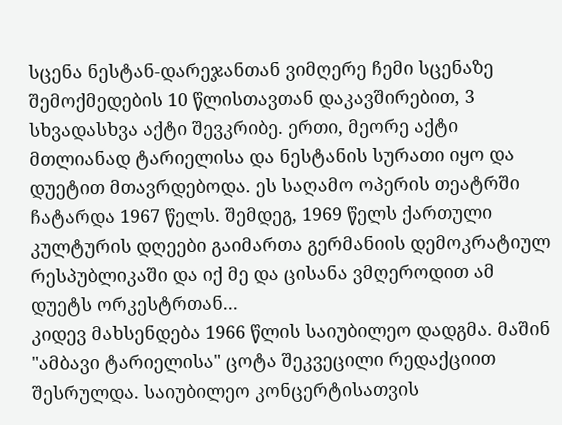სცენა ნესტან-დარეჯანთან ვიმღერე ჩემი სცენაზე შემოქმედების 10 წლისთავთან დაკავშირებით, 3 სხვადასხვა აქტი შევკრიბე. ერთი, მეორე აქტი მთლიანად ტარიელისა და ნესტანის სურათი იყო და დუეტით მთავრდებოდა. ეს საღამო ოპერის თეატრში ჩატარდა 1967 წელს. შემდეგ, 1969 წელს ქართული კულტურის დღეები გაიმართა გერმანიის დემოკრატიულ რესპუბლიკაში და იქ მე და ცისანა ვმღეროდით ამ დუეტს ორკესტრთან...
კიდევ მახსენდება 1966 წლის საიუბილეო დადგმა. მაშინ "ამბავი ტარიელისა" ცოტა შეკვეცილი რედაქციით შესრულდა. საიუბილეო კონცერტისათვის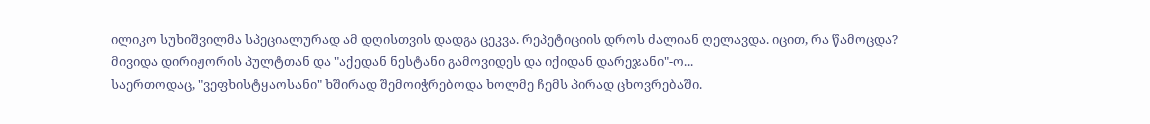ილიკო სუხიშვილმა სპეციალურად ამ დღისთვის დადგა ცეკვა. რეპეტიციის დროს ძალიან ღელავდა. იცით, რა წამოცდა? მივიდა დირიჟორის პულტთან და "აქედან ნესტანი გამოვიდეს და იქიდან დარეჯანი"-ო...
საერთოდაც, "ვეფხისტყაოსანი" ხშირად შემოიჭრებოდა ხოლმე ჩემს პირად ცხოვრებაში.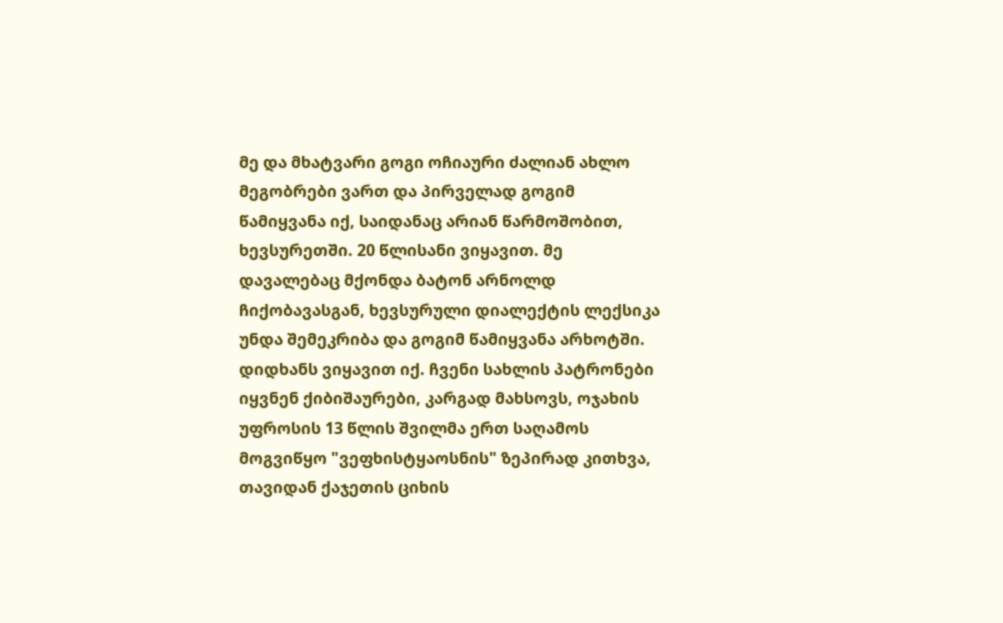მე და მხატვარი გოგი ოჩიაური ძალიან ახლო მეგობრები ვართ და პირველად გოგიმ წამიყვანა იქ, საიდანაც არიან წარმოშობით, ხევსურეთში. 20 წლისანი ვიყავით. მე დავალებაც მქონდა ბატონ არნოლდ ჩიქობავასგან, ხევსურული დიალექტის ლექსიკა უნდა შემეკრიბა და გოგიმ წამიყვანა არხოტში. დიდხანს ვიყავით იქ. ჩვენი სახლის პატრონები იყვნენ ქიბიშაურები, კარგად მახსოვს, ოჯახის უფროსის 13 წლის შვილმა ერთ საღამოს მოგვიწყო "ვეფხისტყაოსნის" ზეპირად კითხვა, თავიდან ქაჯეთის ციხის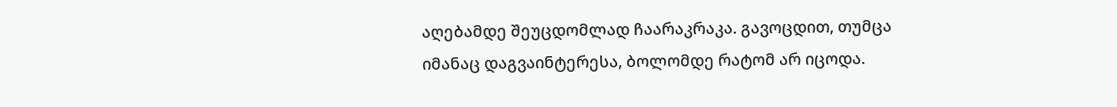აღებამდე შეუცდომლად ჩაარაკრაკა. გავოცდით, თუმცა იმანაც დაგვაინტერესა, ბოლომდე რატომ არ იცოდა.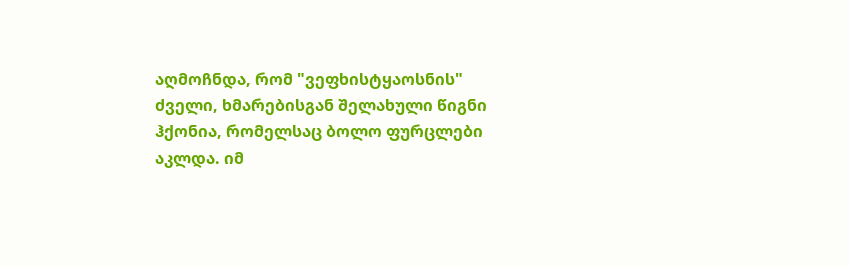აღმოჩნდა, რომ "ვეფხისტყაოსნის" ძველი, ხმარებისგან შელახული წიგნი ჰქონია, რომელსაც ბოლო ფურცლები აკლდა. იმ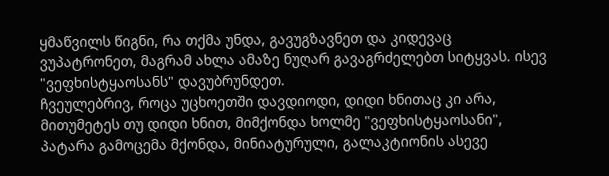ყმაწვილს წიგნი, რა თქმა უნდა, გავუგზავნეთ და კიდევაც ვუპატრონეთ, მაგრამ ახლა ამაზე ნუღარ გავაგრძელებთ სიტყვას. ისევ "ვეფხისტყაოსანს" დავუბრუნდეთ.
ჩვეულებრივ, როცა უცხოეთში დავდიოდი, დიდი ხნითაც კი არა, მითუმეტეს თუ დიდი ხნით, მიმქონდა ხოლმე "ვეფხისტყაოსანი", პატარა გამოცემა მქონდა, მინიატურული, გალაკტიონის ასევე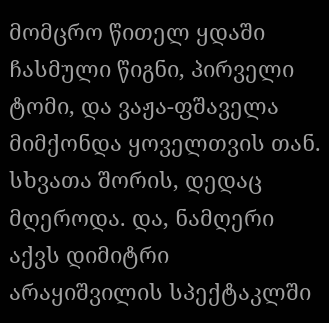მომცრო წითელ ყდაში ჩასმული წიგნი, პირველი ტომი, და ვაჟა-ფშაველა მიმქონდა ყოველთვის თან.
სხვათა შორის, დედაც მღეროდა. და, ნამღერი აქვს დიმიტრი არაყიშვილის სპექტაკლში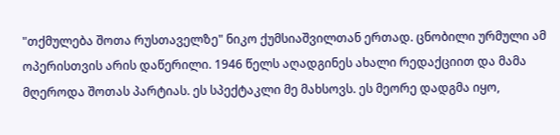"თქმულება შოთა რუსთაველზე" ნიკო ქუმსიაშვილთან ერთად. ცნობილი ურმული ამ ოპერისთვის არის დაწერილი. 1946 წელს აღადგინეს ახალი რედაქციით და მამა მღეროდა შოთას პარტიას. ეს სპექტაკლი მე მახსოვს. ეს მეორე დადგმა იყო,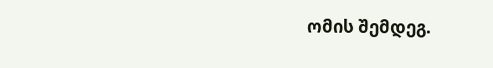ომის შემდეგ.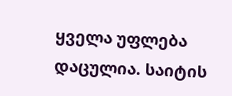ყველა უფლება დაცულია. საიტის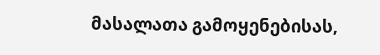მასალათა გამოყენებისას,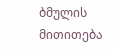ბმულის მითითება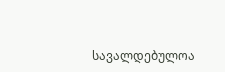სავალდებულოა